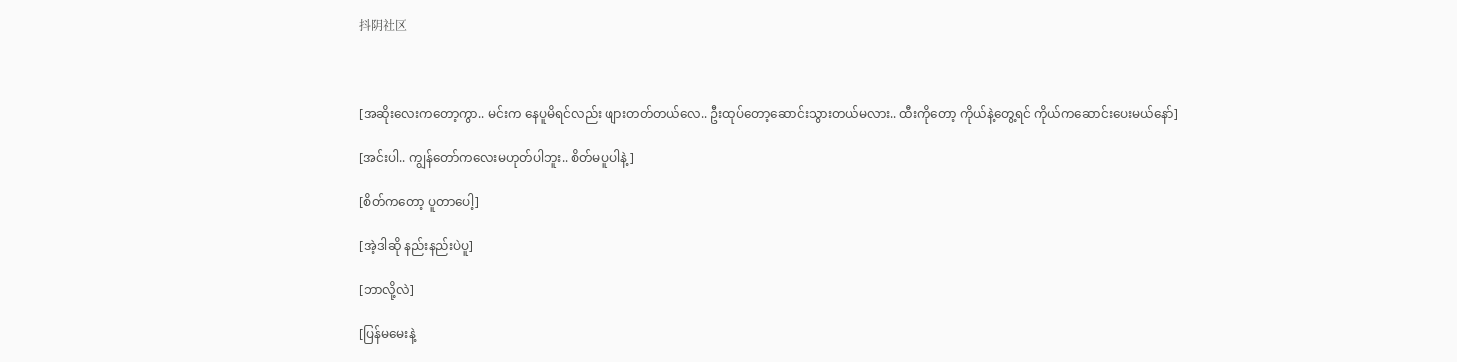抖阴社区



[အဆိုးလေးကတော့ကွာ.. မင်းက နေပူမိရင်လည်း ဖျားတတ်တယ်လေ.. ဦးထုပ်တော့ဆောင်းသွားတယ်မလား.. ထီးကိုတော့ ကိုယ်နဲ့တွေ့ရင် ကိုယ်ကဆောင်းပေးမယ်နော်]

[အင်းပါ.. ကျွန်တော်ကလေးမဟုတ်ပါဘူး.. စိတ်မပူပါနဲ့]

[စိတ်ကတော့ ပူတာပေါ့]

[အဲ့ဒါဆို နည်းနည်းပဲပူ]

[ဘာလို့လဲ]

[ပြန်မမေးနဲ့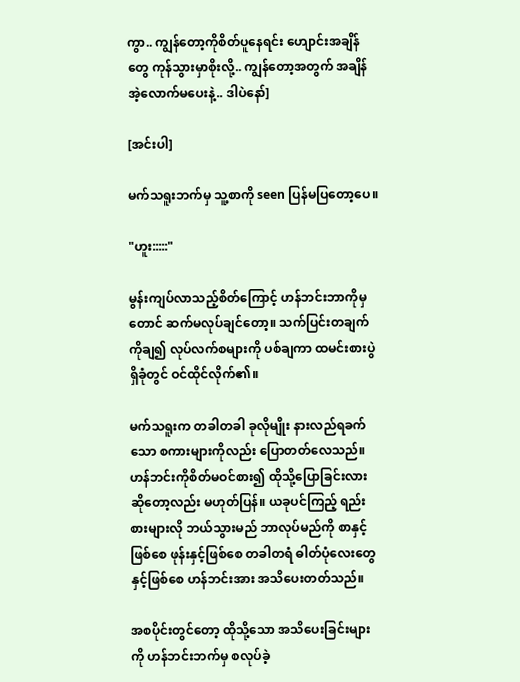ကွာ.. ကျွန်တော့ကိုစိတ်ပူနေရင်း ဟျောင်းအချိန်တွေ ကုန်သွားမှာစိုးလို့.. ကျွန်တော့အတွက် အချိန်အဲ့လောက်မပေးနဲ့.. ဒါပဲနော်]

[အင်းပါ]

မက်သရူးဘက်မှ သူ့စာကို seen ပြန်မပြတော့ပေ။

"ဟူး:::::"

မွန်းကျပ်လာသည့်စိတ်ကြောင့် ဟန်ဘင်းဘာကိုမှတောင် ဆက်မလုပ်ချင်တော့။ သက်ပြင်းတချက်ကိုချ၍ လုပ်လက်စများကို ပစ်ချကာ ထမင်းစားပွဲရှိခုံတွင် ဝင်ထိုင်လိုက်၏။

မက်သရူးက တခါတခါ ခုလိုမျိုး နားလည်ရခက်သော စကားများကိုလည်း ပြောတတ်လေသည်။ ဟန်ဘင်းကိုစိတ်မဝင်စား၍ ထိုသို့ပြောခြင်းလားဆိုတော့လည်း မဟုတ်ပြန်။ ယခုပင်ကြည့် ရည်းစားများလို ဘယ်သွားမည် ဘာလုပ်မည်ကို စာနှင့်ဖြစ်စေ ဖုန်းနှင့်ဖြစ်စေ တခါတရံ ဓါတ်ပုံလေးတွေနှင့်ဖြစ်စေ ဟန်ဘင်းအား အသိပေးတတ်သည်။

အစပိုင်းတွင်တော့ ထိုသို့သော အသိပေးခြင်းများကို ဟန်ဘင်းဘက်မှ စလုပ်ခဲ့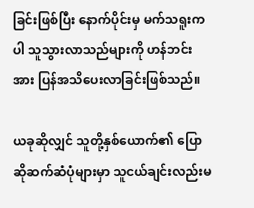ခြင်းဖြစ်ပြီး နောက်ပိုင်းမှ မက်သရူးကပါ သူသွားလာသည်များကို ဟန်ဘင်းအား ပြန်အသိပေးလာခြင်းဖြစ်သည်။

ယခုဆိုလျှင် သူတို့နှစ်ယောက်၏ ပြောဆိုဆက်ဆံပုံများမှာ သူငယ်ချင်းလည်းမ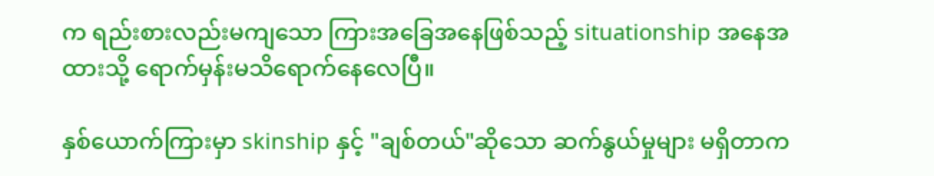က ရည်းစားလည်းမကျသော ကြားအခြေအနေဖြစ်သည့် situationship အနေအထားသို့ ရောက်မှန်းမသိရောက်နေလေပြီ။

နှစ်ယောက်ကြားမှာ skinship နှင့် "ချစ်တယ်"ဆိုသော ဆက်နွယ်မှုများ မရှိတာက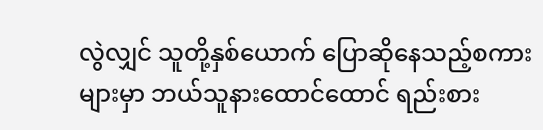လွဲလျှင် သူတို့နှစ်ယောက် ပြောဆိုနေသည့်စကားများမှာ ဘယ်သူနားထောင်ထောင် ရည်းစား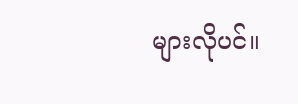များလိုပင်။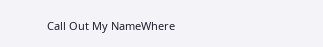Call Out My NameWhere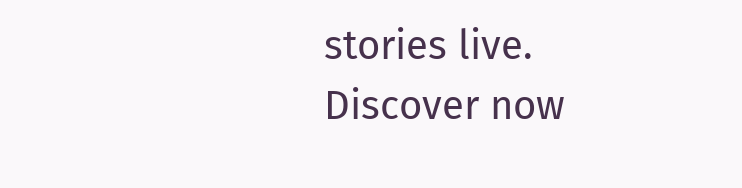stories live. Discover now